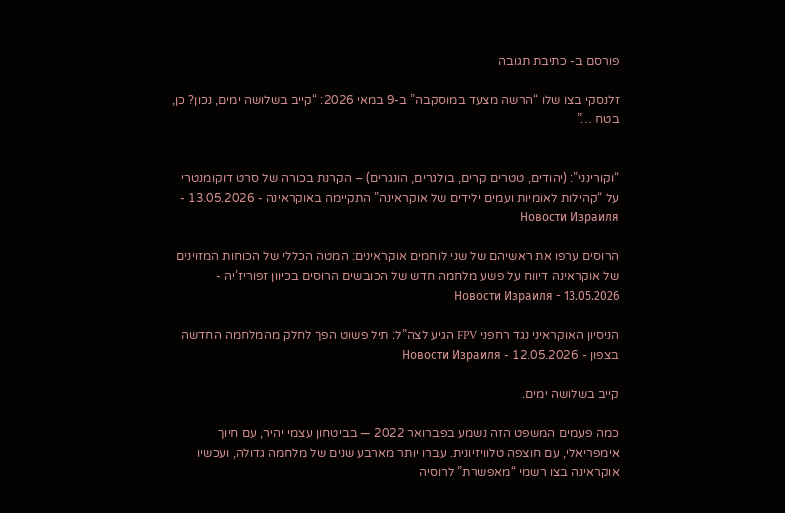פורסם ב- כתיבת תגובה

זלנסקי בצו שלו “הרשה מצעד במוסקבה” ב-9 במאי 2026: “קייב בשלושה ימים, נכון? כן, בטח …”


“וקורינני”: (יהודים, טטרים קרים, בולגרים, הונגרים) – הקרנת בכורה של סרט דוקומנטרי על “קהילות לאומיות ועמים ילידים של אוקראינה” התקיימה באוקראינה - 13.05.2026 - Новости Израиля

הרוסים ערפו את ראשיהם של שני לוחמים אוקראינים: המטה הכללי של הכוחות המזוינים של אוקראינה דיווח על פשע מלחמה חדש של הכובשים הרוסים בכיוון זפוריז’יה - 13.05.2026 - Новости Израиля

הניסיון האוקראיני נגד רחפני FPV הגיע לצה”ל: תיל פשוט הפך לחלק מהמלחמה החדשה בצפון - 12.05.2026 - Новости Израиля

קייב בשלושה ימים.

כמה פעמים המשפט הזה נשמע בפברואר 2022 — בביטחון עצמי יהיר, עם חיוך אימפריאלי, עם חוצפה טלוויזיונית. עברו יותר מארבע שנים של מלחמה גדולה, ועכשיו אוקראינה בצו רשמי “מאפשרת” לרוסיה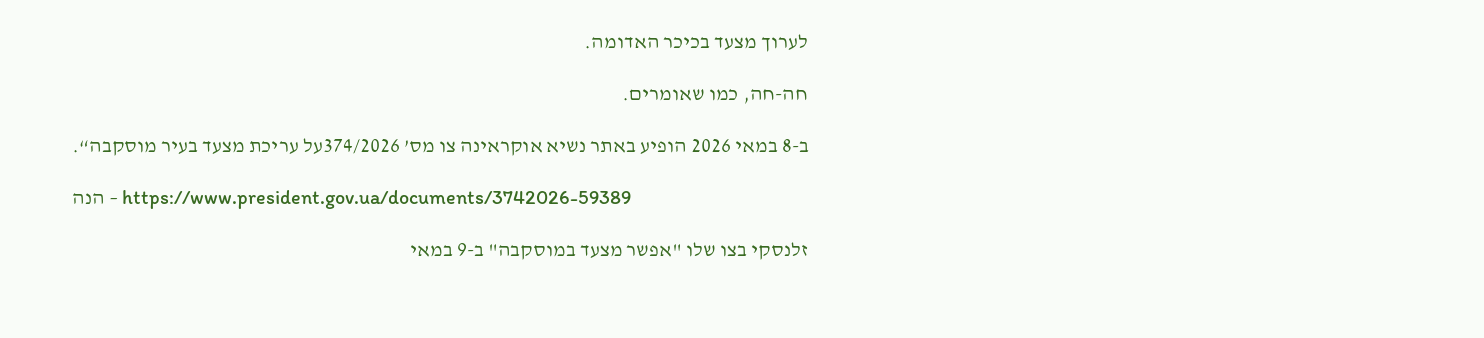לערוך מצעד בכיכר האדומה.

חה-חה, כמו שאומרים.

ב-8 במאי 2026 הופיע באתר נשיא אוקראינה צו מס’ 374/2026על עריכת מצעד בעיר מוסקבה“.

הנה – https://www.president.gov.ua/documents/3742026-59389

זלנסקי בצו שלו "אפשר מצעד במוסקבה" ב-9 במאי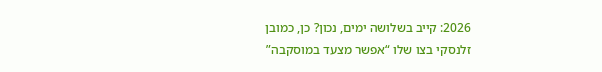2026: קייב בשלושה ימים, נכון? כן, כמובן
זלנסקי בצו שלו “אפשר מצעד במוסקבה”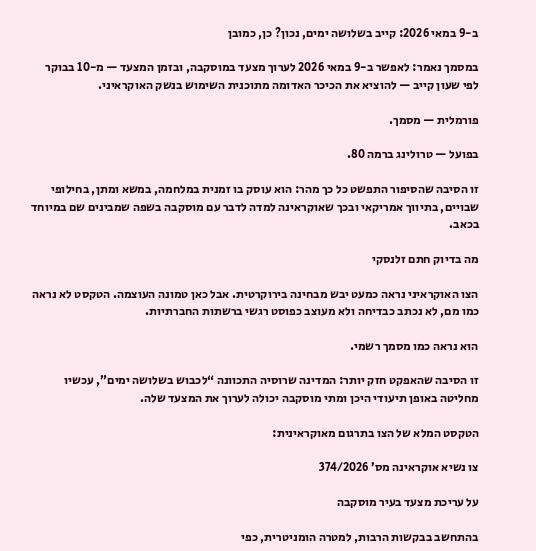ב-9 במאי 2026: קייב בשלושה ימים, נכון? כן, כמובן

במסמך נאמר: לאפשר ב-9 במאי 2026 לערוך מצעד במוסקבה, ובזמן המצעד — מ-10 בבוקר לפי שעון קייב — להוציא את הכיכר האדומה מתוכנית השימוש בנשק האוקראיני.

פורמלית — מסמך.

בפועל — טרולינג ברמה 80.

זו הסיבה שהסיפור התפשט כל כך מהר: הוא עוסק בו זמנית במלחמה, במשא ומתן, בחילופי שבויים, בתיווך אמריקאי ובכך שאוקראינה למדה לדבר עם מוסקבה בשפה שמבינים שם במיוחד בכאב.

מה בדיוק חתם זלנסקי

הצו האוקראיני נראה כמעט יבש מבחינה בירוקרטית. אבל כאן טמונה העוצמה. הטקסט לא נראה כמו מם, לא נכתב כבדיחה ולא מעוצב כפוסט רגשי ברשתות החברתיות.

הוא נראה כמו מסמך רשמי.

זו הסיבה שהאפקט חזק יותר: המדינה שרוסיה התכוונה “לכבוש בשלושה ימים”, עכשיו מחליטה באופן תיעודי היכן ומתי מוסקבה יכולה לערוך את המצעד שלה.

הטקסט המלא של הצו בתרגום מאוקראינית:

צו נשיא אוקראינה מס’ 374/2026

על עריכת מצעד בעיר מוסקבה

בהתחשב בבקשות הרבות, למטרה הומניטרית, כפי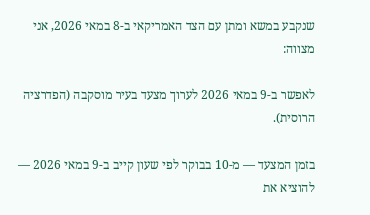שנקבע במשא ומתן עם הצד האמריקאי ב-8 במאי 2026, אני מצווה:

לאפשר ב-9 במאי 2026 לערוך מצעד בעיר מוסקבה (הפדרציה הרוסית).

בזמן המצעד — מ-10 בבוקר לפי שעון קייב ב-9 במאי 2026 — להוציא את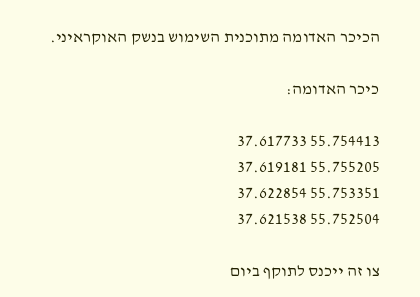הכיכר האדומה מתוכנית השימוש בנשק האוקראיני.

כיכר האדומה:

55.754413 37.617733
55.755205 37.619181
55.753351 37.622854
55.752504 37.621538

צו זה ייכנס לתוקף ביום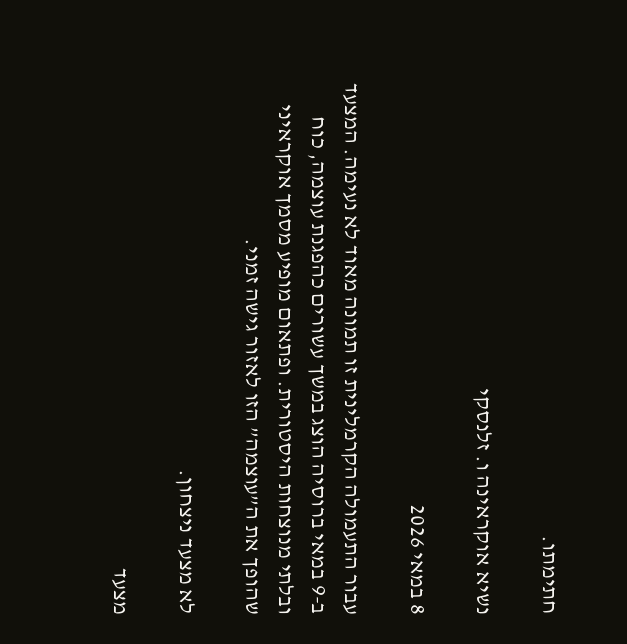חתימתו.

נשיא אוקראינה ו. זלנסקי

8 במאי 2026

עבור התעמולה הקרמלינית זו תמונה מאוד לא נעימה. המצעד ב-9 במאי ברוסיה הוצג במשך עשורים כהפגנת עוצמה, כוח ובלתי מנוצחות היסטורית. ופתאום מופיע מסמך אוקראיני שהופך את ה”עוצמה” הזו לאזור גישה זמני.

לא מצעד ניצחון.

מצעד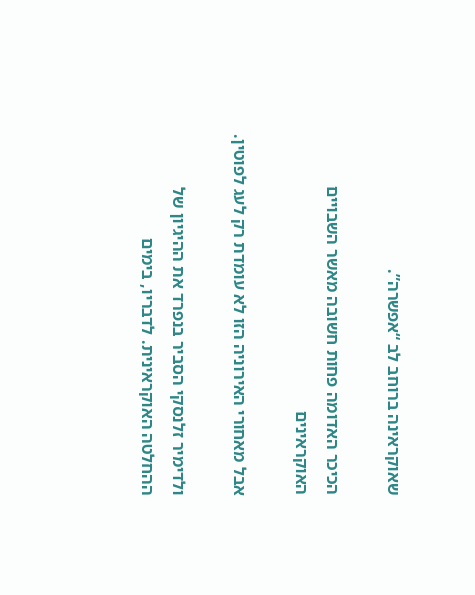שאוקראינה ברוחב לב “אפשרה”.

הכיכר האדומה פחות חשובה מאשר השבויים האוקראינים

אבל מאחורי האירוניה הזו לא עומדת רק לעג לפוטין.

ולדימיר זלנסקי הסביר בנפרד את ההיגיון של ההחלטה האוקראינית. לדבריו, בימים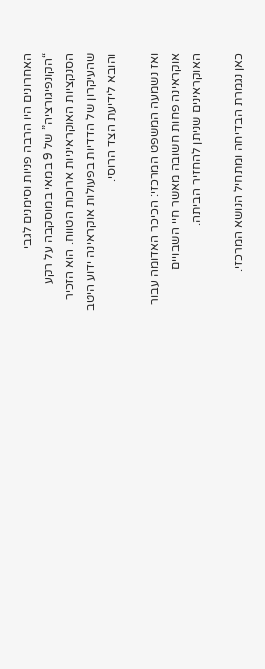האחרונים היו הרבה פניות וסימנים לגבי “הקונפיגורציה” של 9 במאי במוסקבה על רקע הסנקציות האוקראיניות ארוכות הטווח. הוא הזכיר שהעיקרון של הדדיות בפעולות אוקראינה ידוע היטב והובא לידיעת הצד הרוסי.

ואז נשמעה המשפט המרכזי: הכיכר האדומה עבור אוקראינה פחות חשובה מאשר חיי השבויים האוקראינים שניתן להחזיר הביתה.

כאן נגמרת הבדיחה ומתחיל הנושא המרכזי.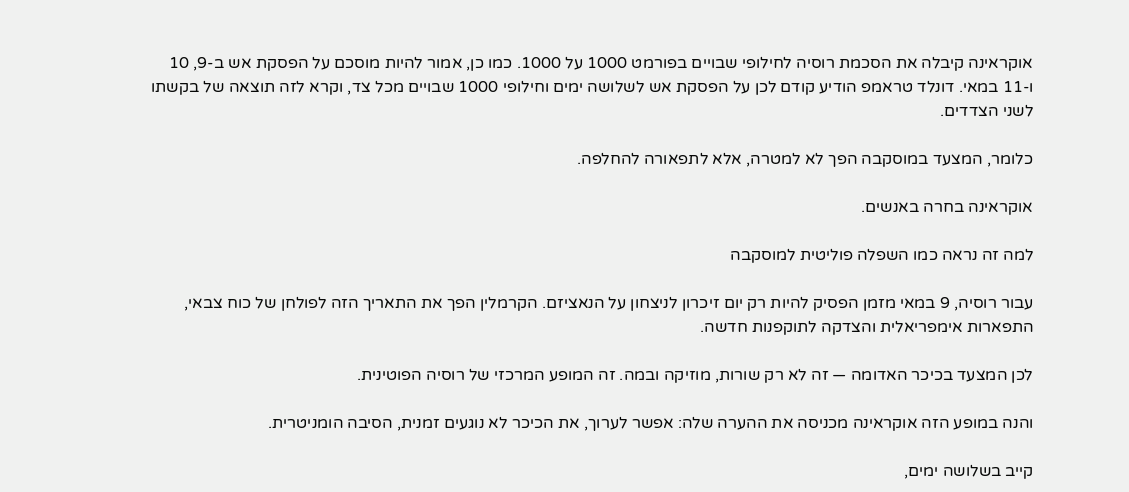אוקראינה קיבלה את הסכמת רוסיה לחילופי שבויים בפורמט 1000 על 1000. כמו כן, אמור להיות מוסכם על הפסקת אש ב-9, 10 ו-11 במאי. דונלד טראמפ הודיע קודם לכן על הפסקת אש לשלושה ימים וחילופי 1000 שבויים מכל צד, וקרא לזה תוצאה של בקשתו לשני הצדדים.

כלומר, המצעד במוסקבה הפך לא למטרה, אלא לתפאורה להחלפה.

אוקראינה בחרה באנשים.

למה זה נראה כמו השפלה פוליטית למוסקבה

עבור רוסיה, 9 במאי מזמן הפסיק להיות רק יום זיכרון לניצחון על הנאציזם. הקרמלין הפך את התאריך הזה לפולחן של כוח צבאי, התפארות אימפריאלית והצדקה לתוקפנות חדשה.

לכן המצעד בכיכר האדומה — זה לא רק שורות, מוזיקה ובמה. זה המופע המרכזי של רוסיה הפוטינית.

והנה במופע הזה אוקראינה מכניסה את ההערה שלה: אפשר לערוך, את הכיכר לא נוגעים זמנית, הסיבה הומניטרית.

קייב בשלושה ימים,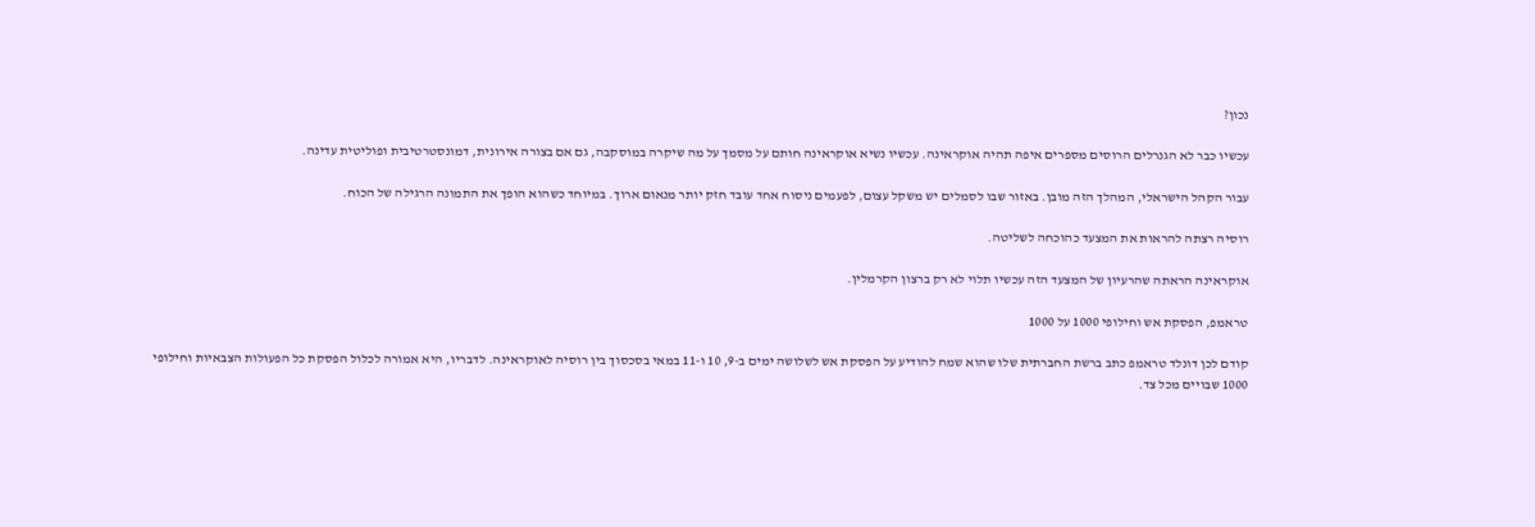נכון?

עכשיו כבר לא הגנרלים הרוסים מספרים איפה תהיה אוקראינה. עכשיו נשיא אוקראינה חותם על מסמך על מה שיקרה במוסקבה, גם אם בצורה אירונית, דמונסטרטיבית ופוליטית עדינה.

עבור הקהל הישראלי, המהלך הזה מובן. באזור שבו לסמלים יש משקל עצום, לפעמים ניסוח אחד עובד חזק יותר מנאום ארוך. במיוחד כשהוא הופך את התמונה הרגילה של הכוח.

רוסיה רצתה להראות את המצעד כהוכחה לשליטה.

אוקראינה הראתה שהרעיון של המצעד הזה עכשיו תלוי לא רק ברצון הקרמלין.

טראמפ, הפסקת אש וחילופי 1000 על 1000

קודם לכן דונלד טראמפ כתב ברשת החברתית שלו שהוא שמח להודיע על הפסקת אש לשלושה ימים ב-9, 10 ו-11 במאי בסכסוך בין רוסיה לאוקראינה. לדבריו, היא אמורה לכלול הפסקת כל הפעולות הצבאיות וחילופי 1000 שבויים מכל צד.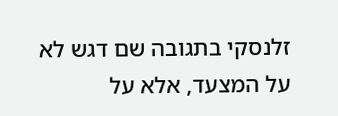זלנסקי בתגובה שם דגש לא על המצעד, אלא על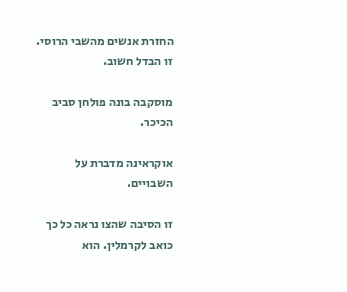החזרת אנשים מהשבי הרוסי. זו הבדל חשוב.

מוסקבה בונה פולחן סביב הכיכר.

אוקראינה מדברת על השבויים.

זו הסיבה שהצו נראה כל כך כואב לקרמלין. הוא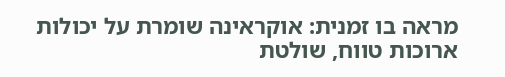מראה בו זמנית: אוקראינה שומרת על יכולות ארוכות טווח, שולטת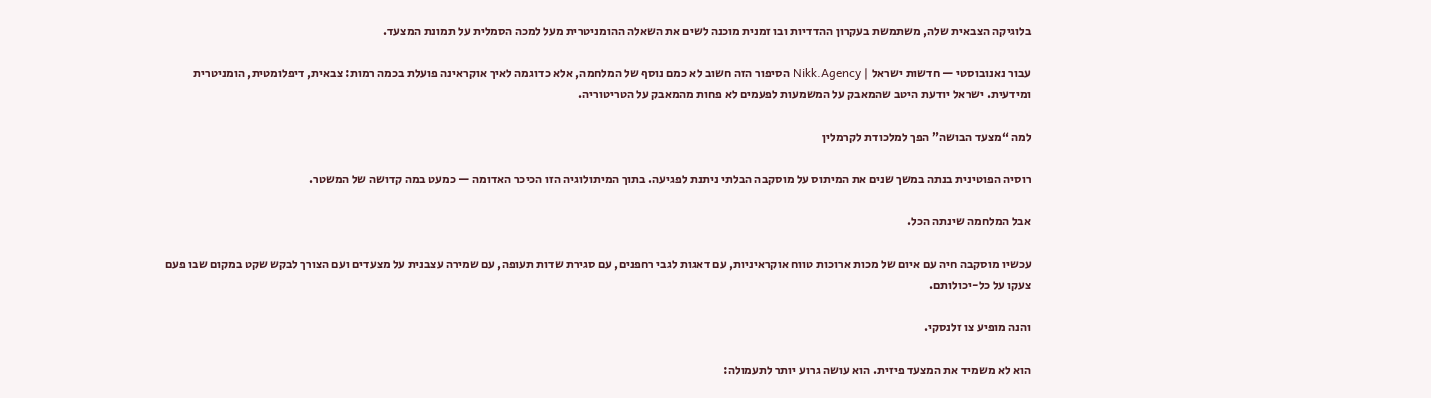בלוגיקה הצבאית שלה, משתמשת בעקרון ההדדיות ובו זמנית מוכנה לשים את השאלה ההומניטרית מעל למכה הסמלית על תמונת המצעד.

עבור נאנובוסטי — חדשות ישראל | Nikk.Agency הסיפור הזה חשוב לא כמם נוסף של המלחמה, אלא כדוגמה לאיך אוקראינה פועלת בכמה רמות: צבאית, דיפלומטית, הומניטרית ומידעית. ישראל יודעת היטב שהמאבק על המשמעות לפעמים לא פחות מהמאבק על הטריטוריה.

למה “מצעד הבושה” הפך למלכודת לקרמלין

רוסיה הפוטינית בנתה במשך שנים את המיתוס על מוסקבה הבלתי ניתנת לפגיעה. בתוך המיתולוגיה הזו הכיכר האדומה — כמעט במה קדושה של המשטר.

אבל המלחמה שינתה הכל.

עכשיו מוסקבה חיה עם איום של מכות ארוכות טווח אוקראיניות, עם דאגות לגבי רחפנים, עם סגירת שדות תעופה, עם שמירה עצבנית על מצעדים ועם הצורך לבקש שקט במקום שבו פעם צעקו על כל-יכולותם.

והנה מופיע צו זלנסקי.

הוא לא משמיד את המצעד פיזית. הוא עושה גרוע יותר לתעמולה: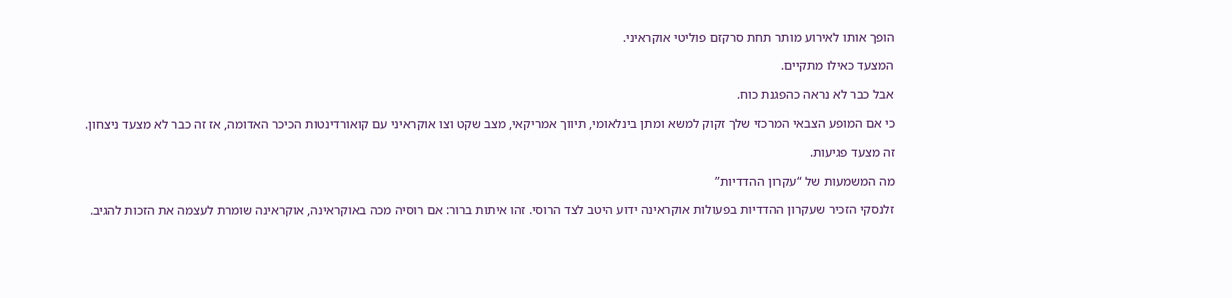הופך אותו לאירוע מותר תחת סרקזם פוליטי אוקראיני.

המצעד כאילו מתקיים.

אבל כבר לא נראה כהפגנת כוח.

כי אם המופע הצבאי המרכזי שלך זקוק למשא ומתן בינלאומי, תיווך אמריקאי, מצב שקט וצו אוקראיני עם קואורדינטות הכיכר האדומה, אז זה כבר לא מצעד ניצחון.

זה מצעד פגיעות.

מה המשמעות של “עקרון ההדדיות”

זלנסקי הזכיר שעקרון ההדדיות בפעולות אוקראינה ידוע היטב לצד הרוסי. זהו איתות ברור: אם רוסיה מכה באוקראינה, אוקראינה שומרת לעצמה את הזכות להגיב.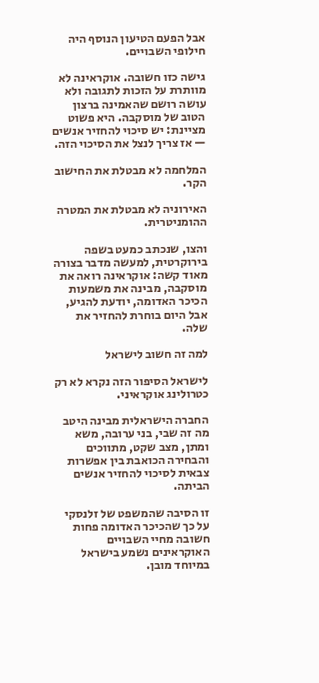אבל הפעם הטיעון הנוסף היה חילופי השבויים.

גישה כזו חשובה. אוקראינה לא מוותרת על הזכות לתגובה ולא עושה רושם שהאמינה ברצון הטוב של מוסקבה. היא פשוט מציינת: יש סיכוי להחזיר אנשים — אז צריך לנצל את הסיכוי הזה.

המלחמה לא מבטלת את החישוב הקר.

האירוניה לא מבטלת את המטרה ההומניטרית.

והצו, שנכתב כמעט בשפה בירוקרטית, למעשה מדבר בצורה מאוד קשה: אוקראינה רואה את מוסקבה, מבינה את משמעות הכיכר האדומה, יודעת להגיע, אבל היום בוחרת להחזיר את שלה.

למה זה חשוב לישראל

לישראל הסיפור הזה נקרא לא רק כטרולינג אוקראיני.

החברה הישראלית מבינה היטב מה זה שבי, בני ערובה, משא ומתן, מצב שקט, מתווכים והבחירה הכואבת בין אפשרות צבאית לסיכוי להחזיר אנשים הביתה.

זו הסיבה שהמשפט של זלנסקי על כך שהכיכר האדומה פחות חשובה מחיי השבויים האוקראינים נשמע בישראל במיוחד מובן.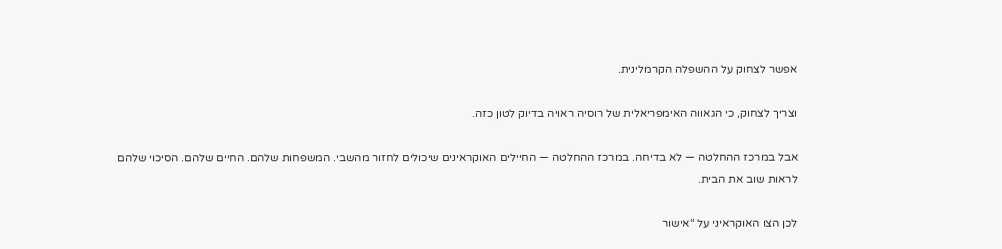אפשר לצחוק על ההשפלה הקרמלינית.

וצריך לצחוק, כי הגאווה האימפריאלית של רוסיה ראויה בדיוק לטון כזה.

אבל במרכז ההחלטה — לא בדיחה. במרכז ההחלטה — החיילים האוקראינים שיכולים לחזור מהשבי. המשפחות שלהם. החיים שלהם. הסיכוי שלהם לראות שוב את הבית.

לכן הצו האוקראיני על “אישור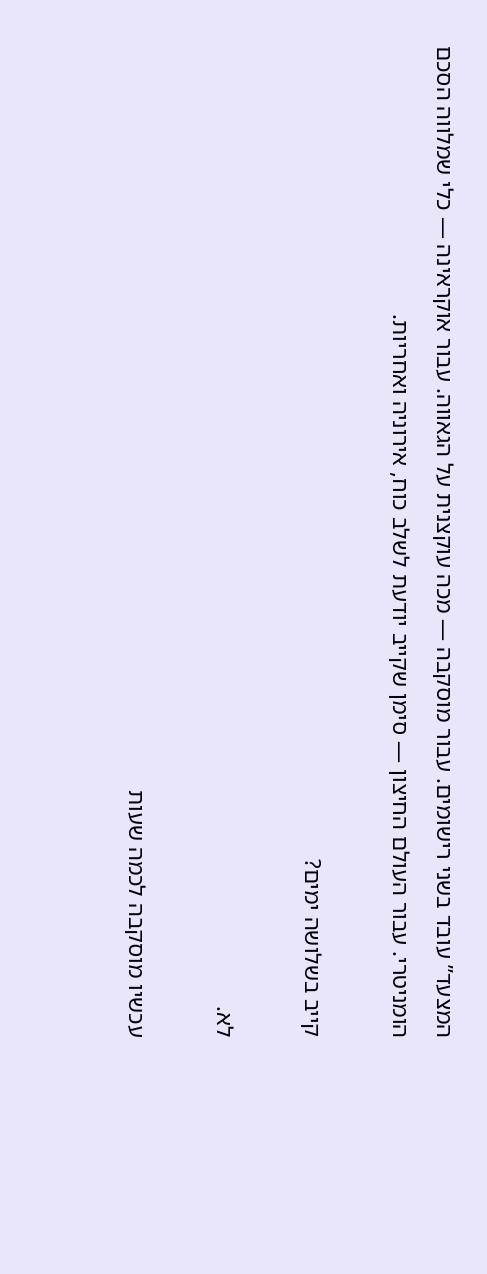המצעד” עובד בשני רישומים. עבור מוסקבה — מכה עוקצנית על הגאווה. עבור אוקראינה — כלי שמלווה הסכם הומניטרי. עבור העולם החיצון — סימן שקייב יודעת לשלב כוח, אירוניה ואחריות.

קייב בשלושה ימים?

לא.

עכשיו מוסקבה לכמה שעות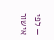— לפי אישור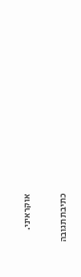אוקראיני.

כתיבת תגובה